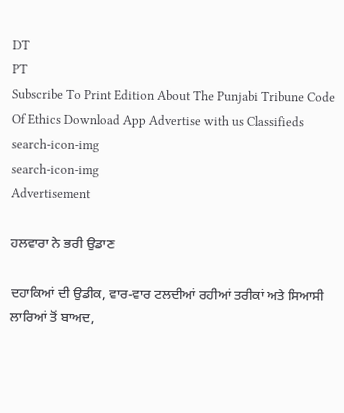DT
PT
Subscribe To Print Edition About The Punjabi Tribune Code Of Ethics Download App Advertise with us Classifieds
search-icon-img
search-icon-img
Advertisement

ਹਲਵਾਰਾ ਨੇ ਭਰੀ ਉਡਾਣ

ਦਹਾਕਿਆਂ ਦੀ ਉਡੀਕ, ਵਾਰ-ਵਾਰ ਟਲਦੀਆਂ ਰਹੀਆਂ ਤਰੀਕਾਂ ਅਤੇ ਸਿਆਸੀ ਲਾਰਿਆਂ ਤੋਂ ਬਾਅਦ,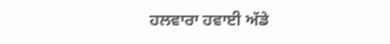ਹਲਵਾਰਾ ਹਵਾਈ ਅੱਡੇ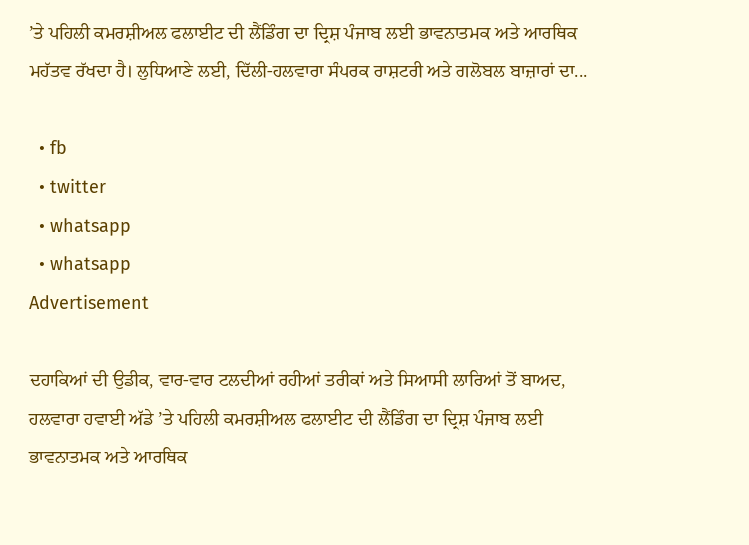’ਤੇ ਪਹਿਲੀ ਕਮਰਸ਼ੀਅਲ ਫਲਾਈਟ ਦੀ ਲੈਂਡਿੰਗ ਦਾ ਦ੍ਰਿਸ਼ ਪੰਜਾਬ ਲਈ ਭਾਵਨਾਤਮਕ ਅਤੇ ਆਰਥਿਕ ਮਹੱਤਵ ਰੱਖਦਾ ਹੈ। ਲੁਧਿਆਣੇ ਲਈ, ਦਿੱਲੀ-ਹਲਵਾਰਾ ਸੰਪਰਕ ਰਾਸ਼ਟਰੀ ਅਤੇ ਗਲੋਬਲ ਬਾਜ਼ਾਰਾਂ ਦਾ...

  • fb
  • twitter
  • whatsapp
  • whatsapp
Advertisement

ਦਹਾਕਿਆਂ ਦੀ ਉਡੀਕ, ਵਾਰ-ਵਾਰ ਟਲਦੀਆਂ ਰਹੀਆਂ ਤਰੀਕਾਂ ਅਤੇ ਸਿਆਸੀ ਲਾਰਿਆਂ ਤੋਂ ਬਾਅਦ, ਹਲਵਾਰਾ ਹਵਾਈ ਅੱਡੇ ’ਤੇ ਪਹਿਲੀ ਕਮਰਸ਼ੀਅਲ ਫਲਾਈਟ ਦੀ ਲੈਂਡਿੰਗ ਦਾ ਦ੍ਰਿਸ਼ ਪੰਜਾਬ ਲਈ ਭਾਵਨਾਤਮਕ ਅਤੇ ਆਰਥਿਕ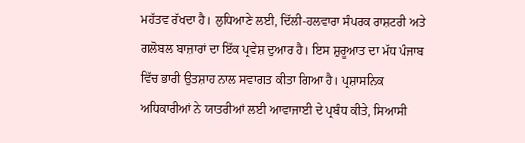ਮਹੱਤਵ ਰੱਖਦਾ ਹੈ। ਲੁਧਿਆਣੇ ਲਈ, ਦਿੱਲੀ-ਹਲਵਾਰਾ ਸੰਪਰਕ ਰਾਸ਼ਟਰੀ ਅਤੇ ਗਲੋਬਲ ਬਾਜ਼ਾਰਾਂ ਦਾ ਇੱਕ ਪ੍ਰਵੇਸ਼ ਦੁਆਰ ਹੈ। ਇਸ ਸ਼ੁਰੂਆਤ ਦਾ ਮੱਧ ਪੰਜਾਬ ਵਿੱਚ ਭਾਰੀ ਉਤਸ਼ਾਹ ਨਾਲ ਸਵਾਗਤ ਕੀਤਾ ਗਿਆ ਹੈ। ਪ੍ਰਸ਼ਾਸਨਿਕ ਅਧਿਕਾਰੀਆਂ ਨੇ ਯਾਤਰੀਆਂ ਲਈ ਆਵਾਜਾਈ ਦੇ ਪ੍ਰਬੰਧ ਕੀਤੇ, ਸਿਆਸੀ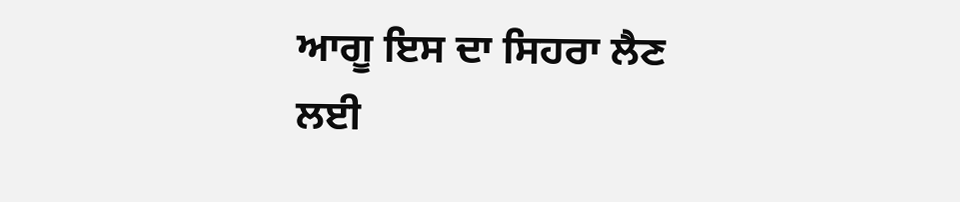ਆਗੂ ਇਸ ਦਾ ਸਿਹਰਾ ਲੈਣ ਲਈ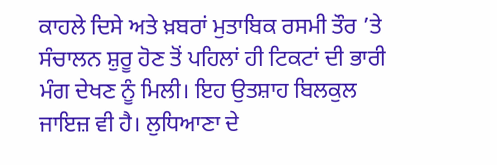ਕਾਹਲੇ ਦਿਸੇ ਅਤੇ ਖ਼ਬਰਾਂ ਮੁਤਾਬਿਕ ਰਸਮੀ ਤੌਰ ’ਤੇ ਸੰਚਾਲਨ ਸ਼ੁਰੂ ਹੋਣ ਤੋਂ ਪਹਿਲਾਂ ਹੀ ਟਿਕਟਾਂ ਦੀ ਭਾਰੀ ਮੰਗ ਦੇਖਣ ਨੂੰ ਮਿਲੀ। ਇਹ ਉਤਸ਼ਾਹ ਬਿਲਕੁਲ ਜਾਇਜ਼ ਵੀ ਹੈ। ਲੁਧਿਆਣਾ ਦੇ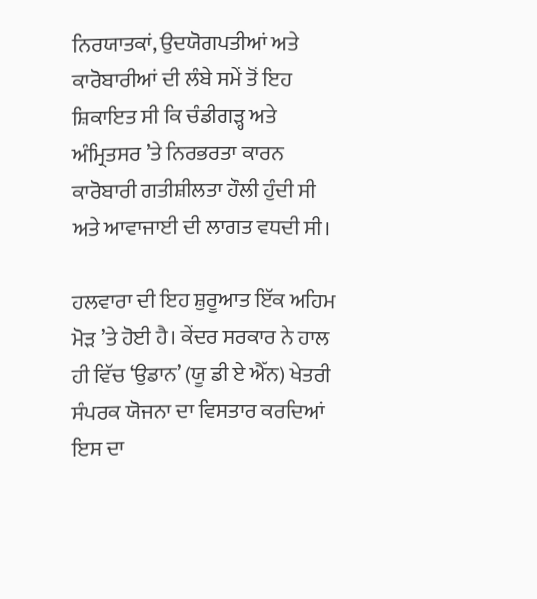ਨਿਰਯਾਤਕਾਂ, ਉਦਯੋਗਪਤੀਆਂ ਅਤੇ ਕਾਰੋਬਾਰੀਆਂ ਦੀ ਲੰਬੇ ਸਮੇਂ ਤੋਂ ਇਹ ਸ਼ਿਕਾਇਤ ਸੀ ਕਿ ਚੰਡੀਗੜ੍ਹ ਅਤੇ ਅੰਮ੍ਰਿਤਸਰ ’ਤੇ ਨਿਰਭਰਤਾ ਕਾਰਨ ਕਾਰੋਬਾਰੀ ਗਤੀਸ਼ੀਲਤਾ ਹੌਲੀ ਹੁੰਦੀ ਸੀ ਅਤੇ ਆਵਾਜਾਈ ਦੀ ਲਾਗਤ ਵਧਦੀ ਸੀ।

ਹਲਵਾਰਾ ਦੀ ਇਹ ਸ਼ੁਰੂਆਤ ਇੱਕ ਅਹਿਮ ਮੋੜ ’ਤੇ ਹੋਈ ਹੈ। ਕੇਂਦਰ ਸਰਕਾਰ ਨੇ ਹਾਲ ਹੀ ਵਿੱਚ ‘ਉਡਾਨ’ (ਯੂ ਡੀ ਏ ਐੱਨ) ਖੇਤਰੀ ਸੰਪਰਕ ਯੋਜਨਾ ਦਾ ਵਿਸਤਾਰ ਕਰਦਿਆਂ ਇਸ ਦਾ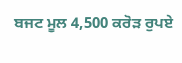ਬਜਟ ਮੂਲ 4,500 ਕਰੋੜ ਰੁਪਏ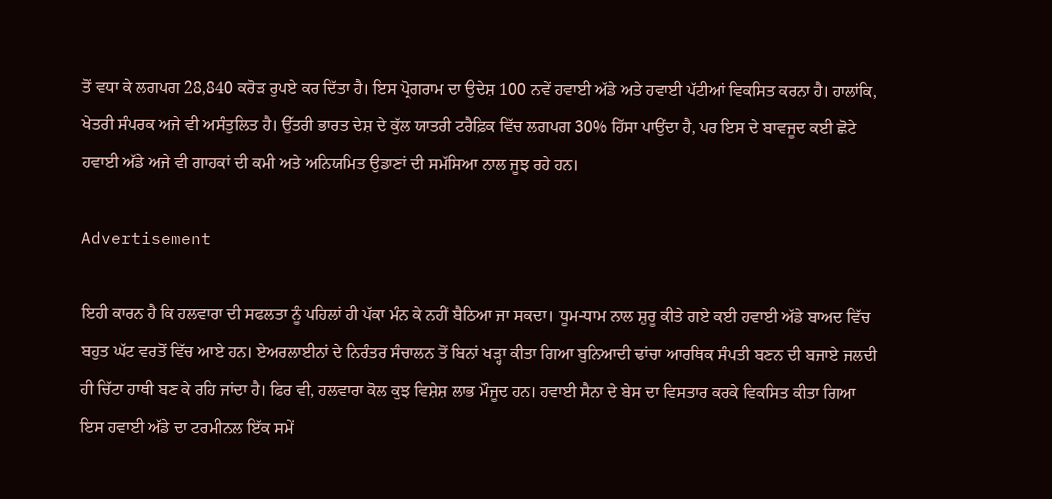ਤੋਂ ਵਧਾ ਕੇ ਲਗਪਗ 28,840 ਕਰੋੜ ਰੁਪਏ ਕਰ ਦਿੱਤਾ ਹੈ। ਇਸ ਪ੍ਰੋਗਰਾਮ ਦਾ ਉਦੇਸ਼ 100 ਨਵੇਂ ਹਵਾਈ ਅੱਡੇ ਅਤੇ ਹਵਾਈ ਪੱਟੀਆਂ ਵਿਕਸਿਤ ਕਰਨਾ ਹੈ। ਹਾਲਾਂਕਿ, ਖੇਤਰੀ ਸੰਪਰਕ ਅਜੇ ਵੀ ਅਸੰਤੁਲਿਤ ਹੈ। ਉੱਤਰੀ ਭਾਰਤ ਦੇਸ਼ ਦੇ ਕੁੱਲ ਯਾਤਰੀ ਟਰੈਫ਼ਿਕ ਵਿੱਚ ਲਗਪਗ 30% ਹਿੱਸਾ ਪਾਉਂਦਾ ਹੈ, ਪਰ ਇਸ ਦੇ ਬਾਵਜੂਦ ਕਈ ਛੋਟੇ ਹਵਾਈ ਅੱਡੇ ਅਜੇ ਵੀ ਗਾਹਕਾਂ ਦੀ ਕਮੀ ਅਤੇ ਅਨਿਯਮਿਤ ਉਡਾਣਾਂ ਦੀ ਸਮੱਸਿਆ ਨਾਲ ਜੂਝ ਰਹੇ ਹਨ।

Advertisement

ਇਹੀ ਕਾਰਨ ਹੈ ਕਿ ਹਲਵਾਰਾ ਦੀ ਸਫਲਤਾ ਨੂੰ ਪਹਿਲਾਂ ਹੀ ਪੱਕਾ ਮੰਨ ਕੇ ਨਹੀਂ ਬੈਠਿਆ ਜਾ ਸਕਦਾ। ਧੂਮ-ਧਾਮ ਨਾਲ ਸ਼ੁਰੂ ਕੀਤੇ ਗਏ ਕਈ ਹਵਾਈ ਅੱਡੇ ਬਾਅਦ ਵਿੱਚ ਬਹੁਤ ਘੱਟ ਵਰਤੋਂ ਵਿੱਚ ਆਏ ਹਨ। ਏਅਰਲਾਈਨਾਂ ਦੇ ਨਿਰੰਤਰ ਸੰਚਾਲਨ ਤੋਂ ਬਿਨਾਂ ਖੜ੍ਹਾ ਕੀਤਾ ਗਿਆ ਬੁਨਿਆਦੀ ਢਾਂਚਾ ਆਰਥਿਕ ਸੰਪਤੀ ਬਣਨ ਦੀ ਬਜਾਏ ਜਲਦੀ ਹੀ ਚਿੱਟਾ ਹਾਥੀ ਬਣ ਕੇ ਰਹਿ ਜਾਂਦਾ ਹੈ। ਫਿਰ ਵੀ, ਹਲਵਾਰਾ ਕੋਲ ਕੁਝ ਵਿਸ਼ੇਸ਼ ਲਾਭ ਮੌਜੂਦ ਹਨ। ਹਵਾਈ ਸੈਨਾ ਦੇ ਬੇਸ ਦਾ ਵਿਸਤਾਰ ਕਰਕੇ ਵਿਕਸਿਤ ਕੀਤਾ ਗਿਆ ਇਸ ਹਵਾਈ ਅੱਡੇ ਦਾ ਟਰਮੀਨਲ ਇੱਕ ਸਮੇਂ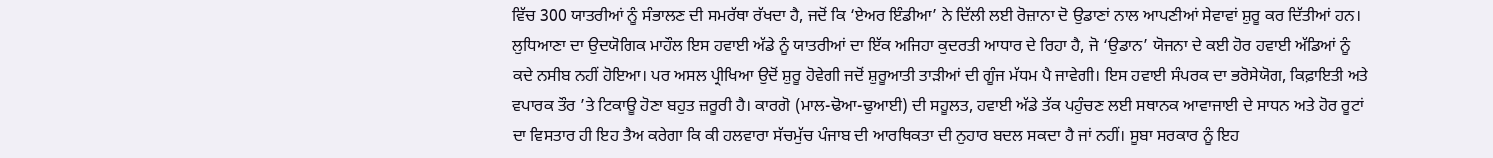ਵਿੱਚ 300 ਯਾਤਰੀਆਂ ਨੂੰ ਸੰਭਾਲਣ ਦੀ ਸਮਰੱਥਾ ਰੱਖਦਾ ਹੈ, ਜਦੋਂ ਕਿ ‘ਏਅਰ ਇੰਡੀਆ’ ਨੇ ਦਿੱਲੀ ਲਈ ਰੋਜ਼ਾਨਾ ਦੋ ਉਡਾਣਾਂ ਨਾਲ ਆਪਣੀਆਂ ਸੇਵਾਵਾਂ ਸ਼ੁਰੂ ਕਰ ਦਿੱਤੀਆਂ ਹਨ। ਲੁਧਿਆਣਾ ਦਾ ਉਦਯੋਗਿਕ ਮਾਹੌਲ ਇਸ ਹਵਾਈ ਅੱਡੇ ਨੂੰ ਯਾਤਰੀਆਂ ਦਾ ਇੱਕ ਅਜਿਹਾ ਕੁਦਰਤੀ ਆਧਾਰ ਦੇ ਰਿਹਾ ਹੈ, ਜੋ ‘ਉਡਾਨ’ ਯੋਜਨਾ ਦੇ ਕਈ ਹੋਰ ਹਵਾਈ ਅੱਡਿਆਂ ਨੂੰ ਕਦੇ ਨਸੀਬ ਨਹੀਂ ਹੋਇਆ। ਪਰ ਅਸਲ ਪ੍ਰੀਖਿਆ ਉਦੋਂ ਸ਼ੁਰੂ ਹੋਵੇਗੀ ਜਦੋਂ ਸ਼ੁਰੂਆਤੀ ਤਾੜੀਆਂ ਦੀ ਗੂੰਜ ਮੱਧਮ ਪੈ ਜਾਵੇਗੀ। ਇਸ ਹਵਾਈ ਸੰਪਰਕ ਦਾ ਭਰੋਸੇਯੋਗ, ਕਿਫ਼ਾਇਤੀ ਅਤੇ ਵਪਾਰਕ ਤੌਰ ’ਤੇ ਟਿਕਾਊ ਹੋਣਾ ਬਹੁਤ ਜ਼ਰੂਰੀ ਹੈ। ਕਾਰਗੋ (ਮਾਲ-ਢੋਆ-ਢੁਆਈ) ਦੀ ਸਹੂਲਤ, ਹਵਾਈ ਅੱਡੇ ਤੱਕ ਪਹੁੰਚਣ ਲਈ ਸਥਾਨਕ ਆਵਾਜਾਈ ਦੇ ਸਾਧਨ ਅਤੇ ਹੋਰ ਰੂਟਾਂ ਦਾ ਵਿਸਤਾਰ ਹੀ ਇਹ ਤੈਅ ਕਰੇਗਾ ਕਿ ਕੀ ਹਲਵਾਰਾ ਸੱਚਮੁੱਚ ਪੰਜਾਬ ਦੀ ਆਰਥਿਕਤਾ ਦੀ ਨੁਹਾਰ ਬਦਲ ਸਕਦਾ ਹੈ ਜਾਂ ਨਹੀਂ। ਸੂਬਾ ਸਰਕਾਰ ਨੂੰ ਇਹ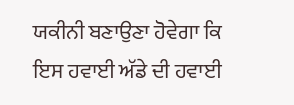ਯਕੀਨੀ ਬਣਾਉਣਾ ਹੋਵੇਗਾ ਕਿ ਇਸ ਹਵਾਈ ਅੱਡੇ ਦੀ ਹਵਾਈ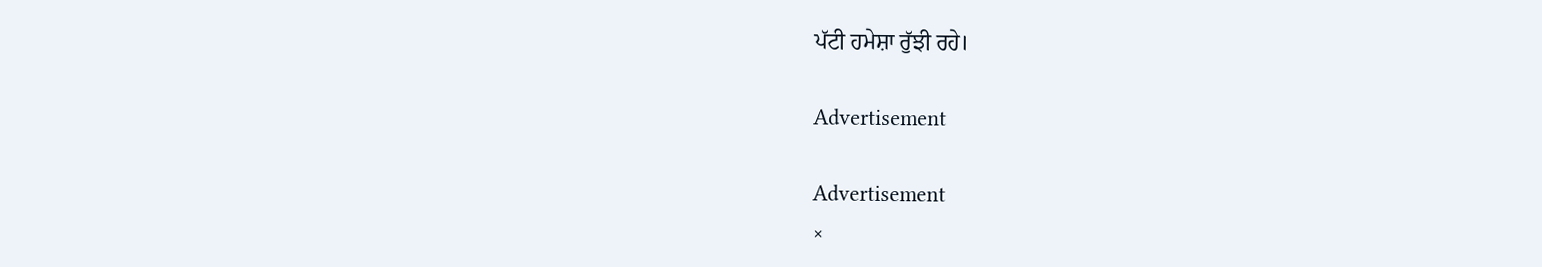ਪੱਟੀ ਹਮੇਸ਼ਾ ਰੁੱਝੀ ਰਹੇ।

Advertisement

Advertisement
×